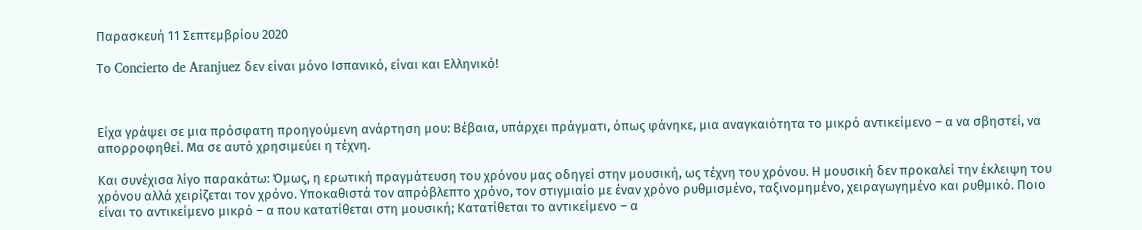Παρασκευή 11 Σεπτεμβρίου 2020

Το Concierto de Aranjuez δεν είναι μόνο Ισπανικό, είναι και Ελληνικό!



Είχα γράψει σε μια πρόσφατη προηγούμενη ανάρτηση μου: Βέβαια, υπάρχει πράγματι, όπως φάνηκε, μια αναγκαιότητα το μικρό αντικείμενο – α να σβηστεί, να απορροφηθεί. Μα σε αυτό χρησιμεύει η τέχνη.

Και συνέχισα λίγο παρακάτω: Όμως, η ερωτική πραγμάτευση του χρόνου μας οδηγεί στην μουσική, ως τέχνη του χρόνου. Η μουσική δεν προκαλεί την έκλειψη του χρόνου αλλά χειρίζεται τον χρόνο. Υποκαθιστά τον απρόβλεπτο χρόνο, τον στιγμιαίο με έναν χρόνο ρυθμισμένο, ταξινομημένο, χειραγωγημένο και ρυθμικό. Ποιο είναι το αντικείμενο μικρό – α που κατατίθεται στη μουσική; Κατατίθεται το αντικείμενο – α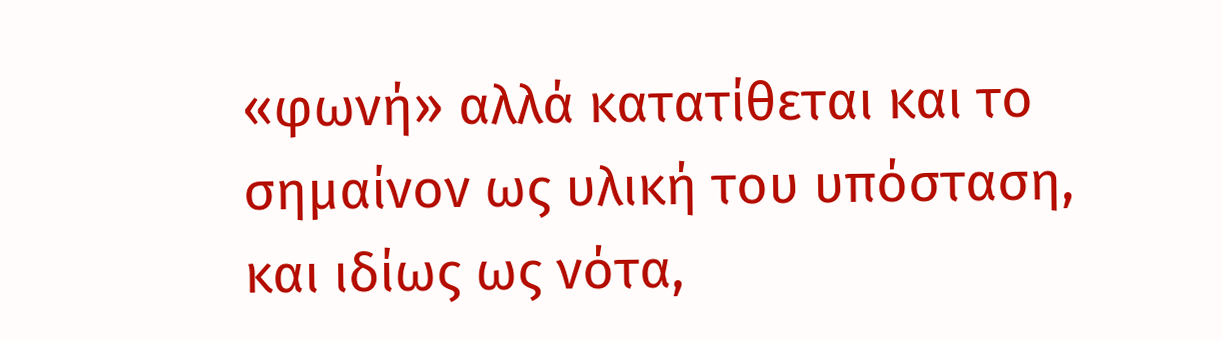«φωνή» αλλά κατατίθεται και το σημαίνον ως υλική του υπόσταση, και ιδίως ως νότα,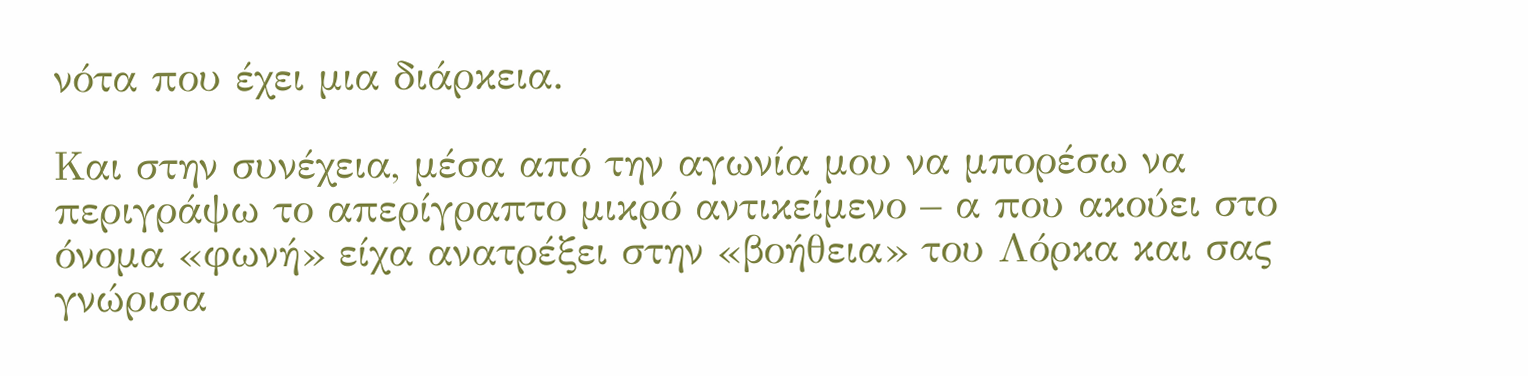νότα που έχει μια διάρκεια.

Και στην συνέχεια, μέσα από την αγωνία μου να μπορέσω να περιγράψω το απερίγραπτο μικρό αντικείμενο – α που ακούει στο όνομα «φωνή» είχα ανατρέξει στην «βοήθεια» του Λόρκα και σας γνώρισα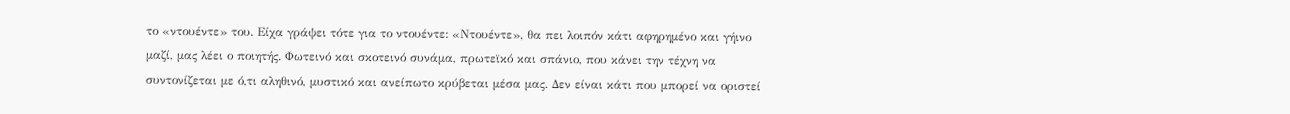το «ντουέντε» του. Είχα γράψει τότε για το ντουέντε: «Ντουέντε», θα πει λοιπόν κάτι αφηρημένο και γήινο μαζί, μας λέει ο ποιητής. Φωτεινό και σκοτεινό συνάμα, πρωτεϊκό και σπάνιο, που κάνει την τέχνη να συντονίζεται με ό,τι αληθινό, μυστικό και ανείπωτο κρύβεται μέσα μας. Δεν είναι κάτι που μπορεί να οριστεί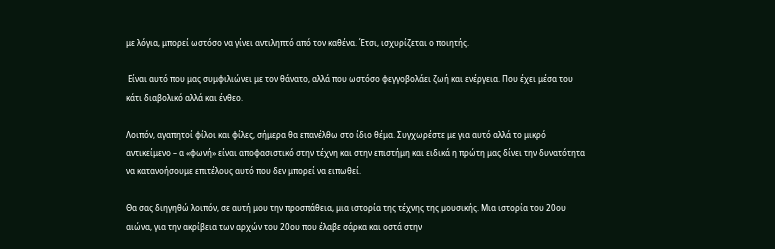με λόγια, μπορεί ωστόσο να γίνει αντιληπτό από τον καθένα. Έτσι, ισχυρίζεται ο ποιητής.

 Είναι αυτό που μας συμφιλιώνει με τον θάνατο, αλλά που ωστόσο φεγγοβολάει ζωή και ενέργεια. Που έχει μέσα του κάτι διαβολικό αλλά και ένθεο.

Λοιπόν, αγαπητοί φίλοι και φίλες, σήμερα θα επανέλθω στο ίδιο θέμα. Συγχωρέστε με για αυτό αλλά το μικρό αντικείμενο – α «φωνή» είναι αποφασιστικό στην τέχνη και στην επιστήμη και ειδικά η πρώτη μας δίνει την δυνατότητα να κατανοήσουμε επιτέλους αυτό που δεν μπορεί να ειπωθεί.

Θα σας διηγηθώ λοιπόν, σε αυτή μου την προσπάθεια, μια ιστορία της τέχνης της μουσικής. Μια ιστορία του 20ου αιώνα, για την ακρίβεια των αρχών του 20ου που έλαβε σάρκα και οστά στην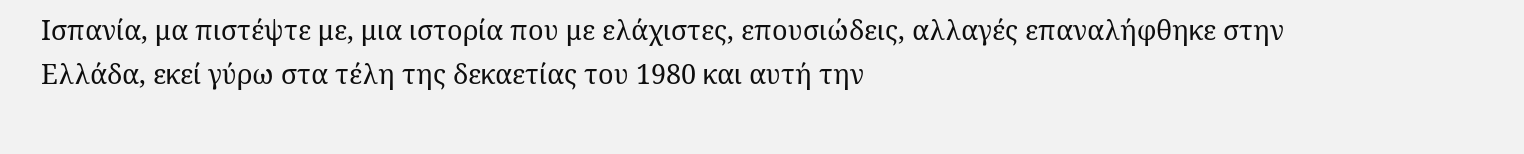Ισπανία, μα πιστέψτε με, μια ιστορία που με ελάχιστες, επουσιώδεις, αλλαγές επαναλήφθηκε στην Ελλάδα, εκεί γύρω στα τέλη της δεκαετίας του 1980 και αυτή την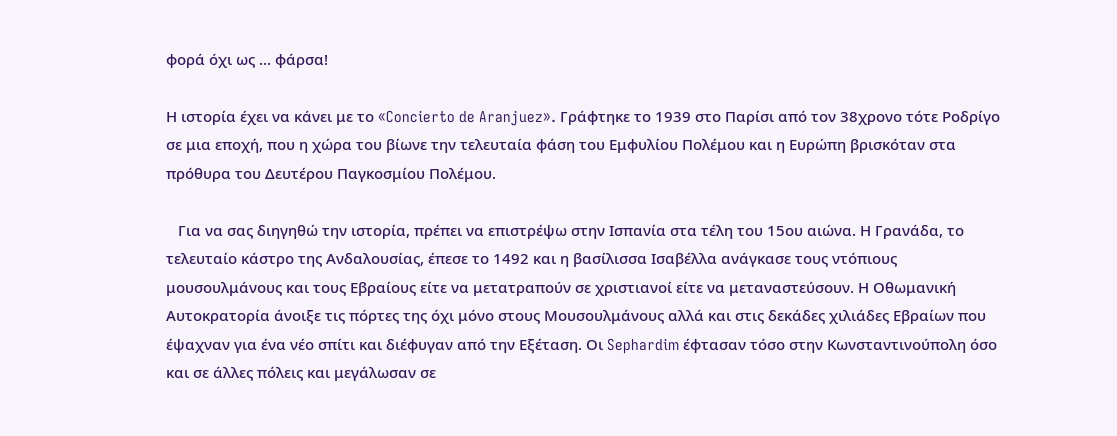φορά όχι ως … φάρσα!

Η ιστορία έχει να κάνει με το «Concierto de Aranjuez». Γράφτηκε το 1939 στο Παρίσι από τον 38χρονο τότε Ροδρίγο σε μια εποχή, που η χώρα του βίωνε την τελευταία φάση του Εμφυλίου Πολέμου και η Ευρώπη βρισκόταν στα πρόθυρα του Δευτέρου Παγκοσμίου Πολέμου.

   Για να σας διηγηθώ την ιστορία, πρέπει να επιστρέψω στην Ισπανία στα τέλη του 15ου αιώνα. Η Γρανάδα, το τελευταίο κάστρο της Ανδαλουσίας, έπεσε το 1492 και η βασίλισσα Ισαβέλλα ανάγκασε τους ντόπιους μουσουλμάνους και τους Εβραίους είτε να μετατραπούν σε χριστιανοί είτε να μεταναστεύσουν. Η Οθωμανική Αυτοκρατορία άνοιξε τις πόρτες της όχι μόνο στους Μουσουλμάνους αλλά και στις δεκάδες χιλιάδες Εβραίων που έψαχναν για ένα νέο σπίτι και διέφυγαν από την Εξέταση. Οι Sephardim έφτασαν τόσο στην Κωνσταντινούπολη όσο και σε άλλες πόλεις και μεγάλωσαν σε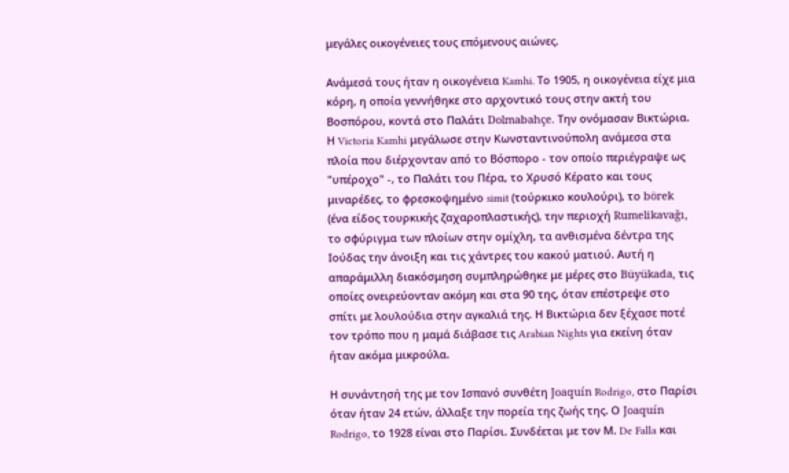μεγάλες οικογένειες τους επόμενους αιώνες.

Ανάμεσά τους ήταν η οικογένεια Kamhi. Το 1905, η οικογένεια είχε μια κόρη, η οποία γεννήθηκε στο αρχοντικό τους στην ακτή του Βοσπόρου, κοντά στο Παλάτι Dolmabahçe. Την ονόμασαν Βικτώρια. Η Victoria Kamhi μεγάλωσε στην Κωνσταντινούπολη ανάμεσα στα πλοία που διέρχονταν από το Βόσπορο - τον οποίο περιέγραψε ως "υπέροχο" -, το Παλάτι του Πέρα, το Χρυσό Κέρατο και τους μιναρέδες, το φρεσκοψημένο simit (τούρκικο κουλούρι), το börek (ένα είδος τουρκικής ζαχαροπλαστικής), την περιοχή Rumelikavağı, το σφύριγμα των πλοίων στην ομίχλη, τα ανθισμένα δέντρα της Ιούδας την άνοιξη και τις χάντρες του κακού ματιού. Αυτή η απαράμιλλη διακόσμηση συμπληρώθηκε με μέρες στο Büyükada, τις οποίες ονειρεύονταν ακόμη και στα 90 της, όταν επέστρεψε στο σπίτι με λουλούδια στην αγκαλιά της. Η Βικτώρια δεν ξέχασε ποτέ τον τρόπο που η μαμά διάβασε τις Arabian Nights για εκείνη όταν ήταν ακόμα μικρούλα.

Η συνάντησή της με τον Ισπανό συνθέτη Joaquín Rodrigo, στο Παρίσι όταν ήταν 24 ετών, άλλαξε την πορεία της ζωής της. Ο Joaquín Rodrigo, το 1928 είναι στο Παρίσι. Συνδέεται με τον Μ. De Falla και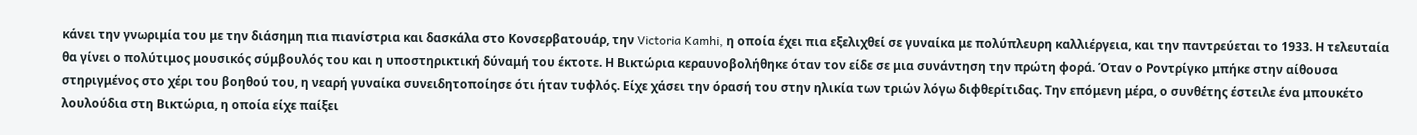κάνει την γνωριμία του με την διάσημη πια πιανίστρια και δασκάλα στο Κονσερβατουάρ, την Victoria Kamhi, η οποία έχει πια εξελιχθεί σε γυναίκα με πολύπλευρη καλλιέργεια, και την παντρεύεται το 1933. Η τελευταία θα γίνει ο πολύτιμος μουσικός σύμβουλός του και η υποστηρικτική δύναμή του έκτοτε. Η Βικτώρια κεραυνοβολήθηκε όταν τον είδε σε μια συνάντηση την πρώτη φορά. Όταν ο Ροντρίγκο μπήκε στην αίθουσα στηριγμένος στο χέρι του βοηθού του, η νεαρή γυναίκα συνειδητοποίησε ότι ήταν τυφλός. Είχε χάσει την όρασή του στην ηλικία των τριών λόγω διφθερίτιδας. Την επόμενη μέρα, ο συνθέτης έστειλε ένα μπουκέτο λουλούδια στη Βικτώρια, η οποία είχε παίξει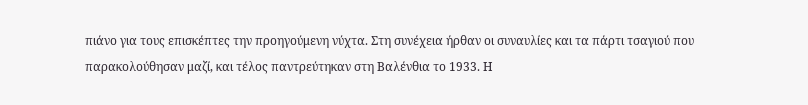πιάνο για τους επισκέπτες την προηγούμενη νύχτα. Στη συνέχεια ήρθαν οι συναυλίες και τα πάρτι τσαγιού που παρακολούθησαν μαζί, και τέλος παντρεύτηκαν στη Βαλένθια το 1933. Η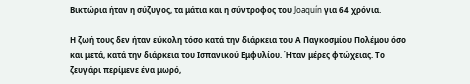Βικτώρια ήταν η σύζυγος, τα μάτια και η σύντροφος του Joaquín για 64 χρόνια.

Η ζωή τους δεν ήταν εύκολη τόσο κατά την διάρκεια του Α Παγκοσμίου Πολέμου όσο και μετά, κατά την διάρκεια του Ισπανικού Εμφυλίου. Ήταν μέρες φτώχειας. Το ζευγάρι περίμενε ένα μωρό,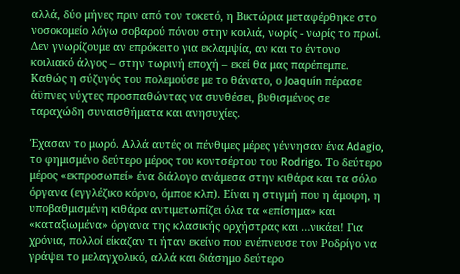αλλά, δύο μήνες πριν από τον τοκετό, η Βικτώρια μεταφέρθηκε στο νοσοκομείο λόγω σοβαρού πόνου στην κοιλιά, νωρίς - νωρίς το πρωί. Δεν γνωρίζουμε αν επρόκειτο για εκλαμψία, αν και το έντονο κοιλιακό άλγος – στην τωρινή εποχή – εκεί θα μας παρέπεμπε. Καθώς η σύζυγός του πολεμούσε με το θάνατο, ο Joaquín πέρασε άϋπνες νύχτες προσπαθώντας να συνθέσει, βυθισμένος σε ταραχώδη συναισθήματα και ανησυχίες.

Έχασαν το μωρό. Αλλά αυτές οι πένθιμες μέρες γέννησαν ένα Adagio, το φημισμένο δεύτερο μέρος του κοντσέρτου του Rodrigo. Το δεύτερο μέρος «εκπροσωπεί» ένα διάλογο ανάμεσα στην κιθάρα και τα σόλο όργανα (εγγλέζικο κόρνο, όμποε κλπ). Είναι η στιγμή που η άμοιρη, η υποβαθμισμένη κιθάρα αντιμετωπίζει όλα τα «επίσημα» και «καταξιωμένα» όργανα της κλασικής ορχήστρας και …νικάει! Για χρόνια, πολλοί είκαζαν τι ήταν εκείνο που ενέπνευσε τον Ροδρίγο να γράψει το μελαγχολικό, αλλά και διάσημο δεύτερο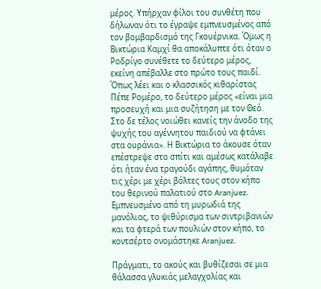μέρος. Υπήρχαν φίλοι του συνθέτη που δήλωναν ότι το έγραψε εμπνευσμένος από τον βομβαρδισμό της Γκουέρνικα. Όμως η Βικτώρια Καμχί θα αποκάλυπτε ότι όταν ο Ροδρίγο συνέθετε το δεύτερο μέρος, εκείνη απέβαλλε στο πρώτο τους παιδί. Όπως λέει και ο κλασσικός κιθαρίστας Πέπε Ρομέρο, το δεύτερο μέρος «είναι μια προσευχή και μια συζήτηση με τον Θεό. Στο δε τέλος νοιώθει κανείς την άνοδο της ψυχής του αγέννητου παιδιού να φτάνει στα ουράνια». Η Βικτώρια το άκουσε όταν επέστρεψε στο σπίτι και αμέσως κατάλαβε ότι ήταν ένα τραγούδι αγάπης, θυμόταν τις χέρι με χέρι βόλτες τους στον κήπο του θερινού παλατιού στο Aranjuez. Εμπνευσμένο από τη μυρωδιά της μανόλιας, το ψιθύρισμα των σιντριβανιών και τα φτερά των πουλιών στον κήπο, το κοντσέρτο ονομάστηκε Aranjuez.

Πράγματι, το ακούς και βυθίζεσαι σε μια θάλασσα γλυκιάς μελαγχολίας και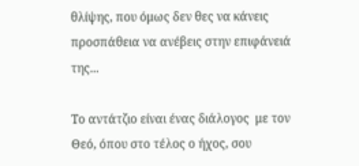θλίψης, που όμως δεν θες να κάνεις προσπάθεια να ανέβεις στην επιφάνειά της...

Το αντάτζιο είναι ένας διάλογος  με τον Θεό, όπου στο τέλος ο ήχος, σου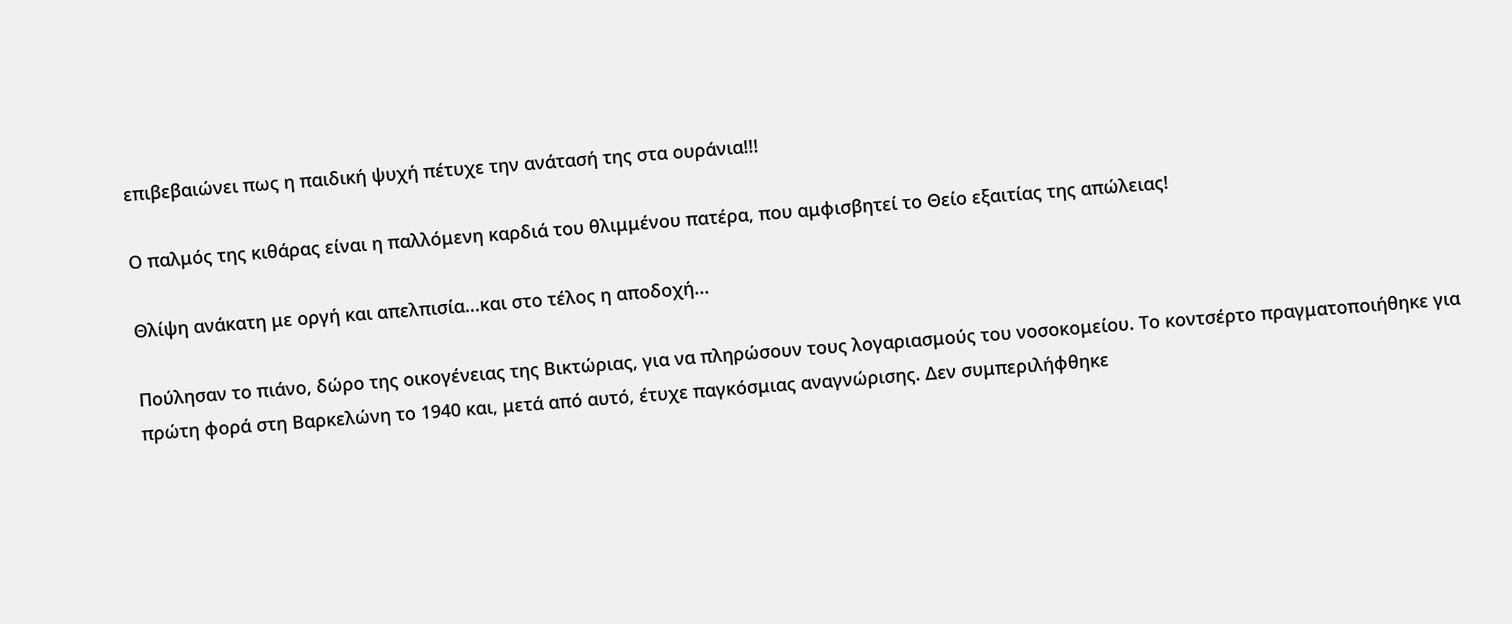επιβεβαιώνει πως η παιδική ψυχή πέτυχε την ανάτασή της στα ουράνια!!!

Ο παλμός της κιθάρας είναι η παλλόμενη καρδιά του θλιμμένου πατέρα, που αμφισβητεί το Θείο εξαιτίας της απώλειας!

Θλίψη ανάκατη με οργή και απελπισία...και στο τέλος η αποδοχή...

Πούλησαν το πιάνο, δώρο της οικογένειας της Βικτώριας, για να πληρώσουν τους λογαριασμούς του νοσοκομείου. Το κοντσέρτο πραγματοποιήθηκε για πρώτη φορά στη Βαρκελώνη το 1940 και, μετά από αυτό, έτυχε παγκόσμιας αναγνώρισης. Δεν συμπεριλήφθηκε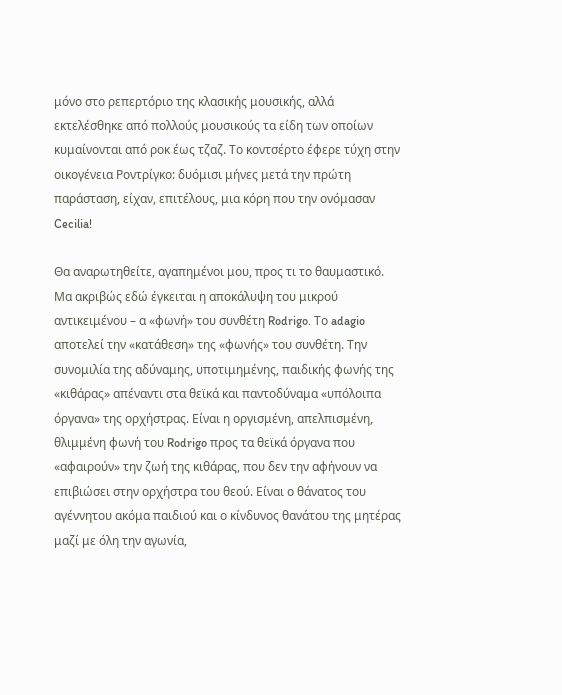μόνο στο ρεπερτόριο της κλασικής μουσικής, αλλά εκτελέσθηκε από πολλούς μουσικούς τα είδη των οποίων κυμαίνονται από ροκ έως τζαζ. Το κοντσέρτο έφερε τύχη στην οικογένεια Ροντρίγκο: δυόμισι μήνες μετά την πρώτη παράσταση, είχαν, επιτέλους, μια κόρη που την ονόμασαν Cecilia!

Θα αναρωτηθείτε, αγαπημένοι μου, προς τι το θαυμαστικό. Μα ακριβώς εδώ έγκειται η αποκάλυψη του μικρού αντικειμένου – α «φωνή» του συνθέτη Rodrigo. Το adagio αποτελεί την «κατάθεση» της «φωνής» του συνθέτη. Την συνομιλία της αδύναμης, υποτιμημένης, παιδικής φωνής της «κιθάρας» απέναντι στα θεϊκά και παντοδύναμα «υπόλοιπα όργανα» της ορχήστρας. Είναι η οργισμένη, απελπισμένη, θλιμμένη φωνή του Rodrigo προς τα θεϊκά όργανα που «αφαιρούν» την ζωή της κιθάρας, που δεν την αφήνουν να επιβιώσει στην ορχήστρα του θεού. Είναι ο θάνατος του αγέννητου ακόμα παιδιού και ο κίνδυνος θανάτου της μητέρας μαζί με όλη την αγωνία,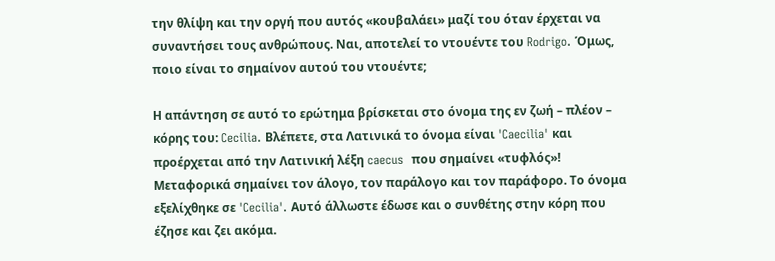την θλίψη και την οργή που αυτός «κουβαλάει» μαζί του όταν έρχεται να συναντήσει τους ανθρώπους. Ναι, αποτελεί το ντουέντε του Rodrigo. Όμως, ποιο είναι το σημαίνον αυτού του ντουέντε;

Η απάντηση σε αυτό το ερώτημα βρίσκεται στο όνομα της εν ζωή – πλέον – κόρης του: Cecilia. Βλέπετε, στα Λατινικά το όνομα είναι 'Caecilia' και προέρχεται από την Λατινική λέξη caecus  που σημαίνει «τυφλός»! Μεταφορικά σημαίνει τον άλογο, τον παράλογο και τον παράφορο. Το όνομα εξελίχθηκε σε 'Cecilia'. Αυτό άλλωστε έδωσε και ο συνθέτης στην κόρη που έζησε και ζει ακόμα.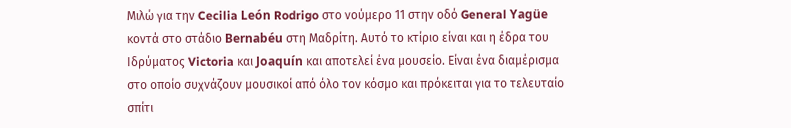Μιλώ για την Cecilia León Rodrigo στο νούμερο 11 στην οδό General Yagüe κοντά στο στάδιο Bernabéu στη Μαδρίτη. Αυτό το κτίριο είναι και η έδρα του Ιδρύματος Victoria και Joaquín και αποτελεί ένα μουσείο. Είναι ένα διαμέρισμα στο οποίο συχνάζουν μουσικοί από όλο τον κόσμο και πρόκειται για το τελευταίο σπίτι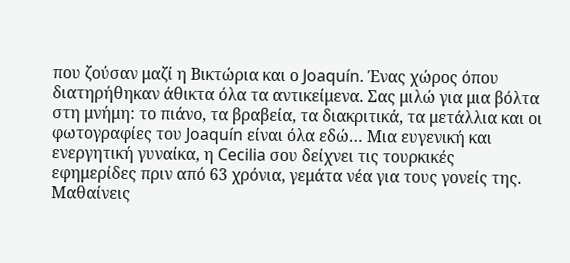που ζούσαν μαζί η Βικτώρια και ο Joaquín. Ένας χώρος όπου διατηρήθηκαν άθικτα όλα τα αντικείμενα. Σας μιλώ για μια βόλτα στη μνήμη: το πιάνο, τα βραβεία, τα διακριτικά, τα μετάλλια και οι φωτογραφίες του Joaquín είναι όλα εδώ… Μια ευγενική και ενεργητική γυναίκα, η Cecilia σου δείχνει τις τουρκικές εφημερίδες πριν από 63 χρόνια, γεμάτα νέα για τους γονείς της. Μαθαίνεις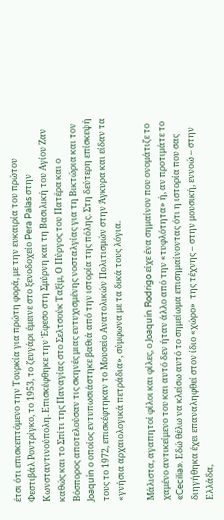έτσι ότι επισκεπτόμενο την Τουρκία για πρώτη φορά, με την ευκαιρία του πρώτου Φεστιβάλ Ροντρίγκο, το 1953, το ζευγάρι έμεινε στο ξενοδοχείο Pera Palas στην Κωνσταντινούπολη. Επισκέφθηκε την Έφεσο στη Σμύρνη και τη Βασιλική του Αγίου Ζαν καθώς και το Σπίτι της Παναγίας στο Σελτσούκ Ταξίμ, Ο Πύργος του Πατέρα και ο Βόσπορος αποτελούσαν τις σκηνές μιας ευτυχισμένης νοσταλγίας για τη Βικτώρια και τον Joaquín ο οποίος εντυπωσιάστηκε βαθιά από την ιστορία της πόλης. Στη δεύτερη επίσκεψή τους το 1972, επισκέφτηκαν το Μουσείο Ανατολικών Πολιτισμών στην Άγκυρα και είδαν τα «γνήσια αρχαιολογικά πετράδια», σύμφωνα με τα δικά τους λόγια.

Μάλιστα, αγαπητοί φίλοι και φίλες, ο Joaquín Rodrigo είχε ένα σημαίνον που ονομάτιζε το χαμένο αντικείμενο του και αυτό δεν ήταν άλλο από την «τυφλότητα» ή, αν προτιμάτε το «Cecilia». Εδώ θέλω να κλείσω αυτό το σημείωμα επισημαίνοντας ότι η ιστορία που σας διηγήθηκα έχει επαναληφθεί στον ίδιο «χώρο»  της τέχνης – στην μουσική, εννοώ – στην Ελλάδα,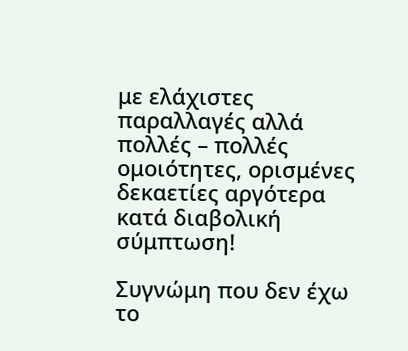με ελάχιστες παραλλαγές αλλά πολλές – πολλές ομοιότητες, ορισμένες δεκαετίες αργότερα κατά διαβολική σύμπτωση!

Συγνώμη που δεν έχω το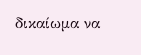δικαίωμα να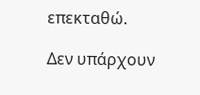επεκταθώ.

Δεν υπάρχουν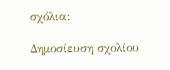σχόλια:

Δημοσίευση σχολίου